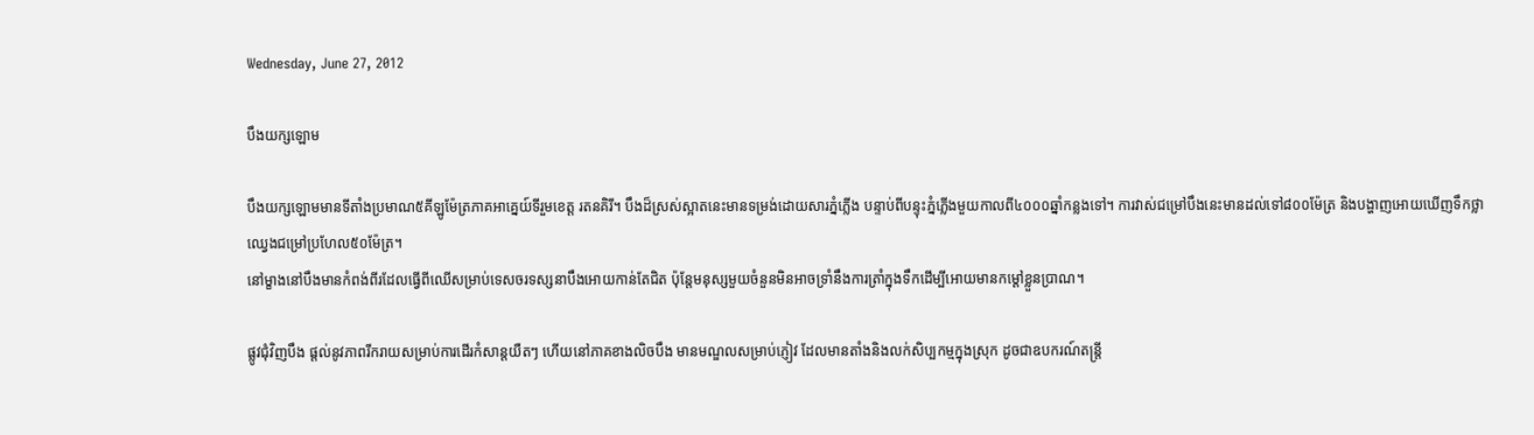Wednesday, June 27, 2012

បឹងយក្សឡោម

បឹងយក្សឡោមមានទីតាំងប្រមាណ៥គីឡូម៉ែត្រភាគអាគ្នេយ៍ទីរួមខេត្ត រតនគិរី។ បឹងដ៏ស្រស់ស្អាតនេះមានទម្រង់ដោយសារភ្នំភ្លើង បន្ទាប់ពីបន្ទុះភ្នំភ្លើងមួយកាលពី៤០០០ឆ្នាំកន្លងទៅ។ ការវាស់ជម្រៅបឹងនេះមានដល់ទៅ៨០០ម៉ែត្រ និងបង្ហាញអោយឃើញទឹកថ្លាឈ្វេងជម្រៅប្រហែល៥០ម៉ែត្រ។
នៅម្ខាងនៅបឹងមានកំពង់ពីរដែលធ្វើពីឈើសម្រាប់ទេសចរទស្សនាបឹងអោយកាន់តែជិត ប៉ុន្តែមនុស្សមួយចំនួនមិនអាចទ្រាំនឹងការត្រាំក្នុងទឹកដើម្បីអោយមានកម្ដៅខ្លួនប្រាណ។

ផ្លូវជុំវិញបឹង ផ្តល់នូវភាពរីករាយសម្រាប់ការដើរកំសាន្ដយឺតៗ ហើយនៅភាគខាងលិចបឹង មានមណ្ឌលសម្រាប់ភ្ញៀវ ដែលមានតាំងនិងលក់សិប្បកម្មក្នុងស្រុក ដូចជាឧបករណ៍តន្ត្រី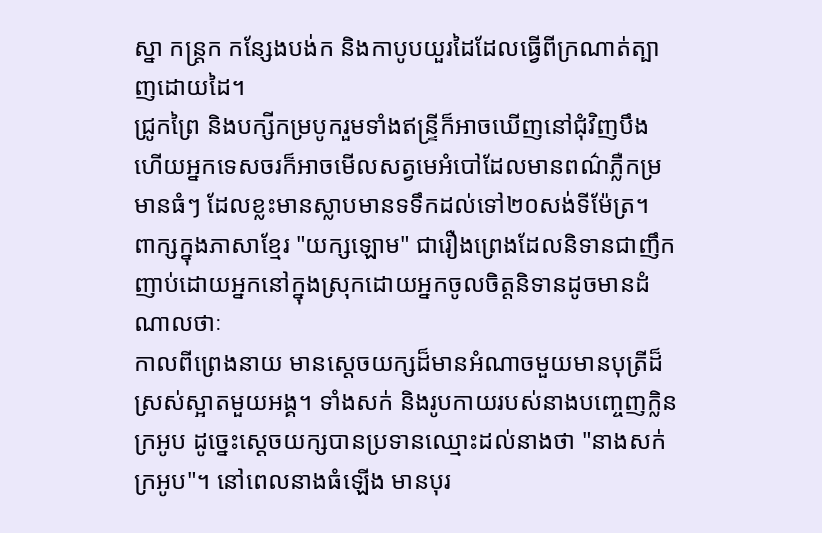ស្នា កន្ត្រក កន្សែងបង់ក និងកាបូបយួរដៃដែលធ្វើពីក្រណាត់ត្បាញដោយដៃ។
ជ្រូកព្រៃ និងបក្សីកម្របូករួមទាំងឥន្ទ្រីក៏អាចឃើញនៅជុំវិញបឹង ហើយអ្នកទេសចរក៏អាចមើលសត្វមេអំបៅដែលមានពណ៌ភ្លឺកម្រមានធំៗ ដែលខ្លះមានស្លាបមានទទឹកដល់ទៅ២០សង់ទីម៉ែត្រ។
ពាក្សក្នុងភាសាខ្មែរ "យក្សឡោម" ជារឿងព្រេងដែលនិទានជាញឹកញាប់ដោយអ្នកនៅក្នុងស្រុកដោយអ្នកចូលចិត្តនិទានដូចមានដំណាលថាៈ
កាលពីព្រេងនាយ មានស្ដេចយក្សដ៏មានអំណាចមួយមានបុត្រីដ៏ស្រស់ស្អាតមួយអង្គ។ ទាំងសក់ និងរូបកាយរបស់នាងបញ្ចេញក្លិនក្រអូប ដូច្នេះស្ដេចយក្សបានប្រទានឈ្មោះដល់នាងថា "នាងសក់ក្រអូប"។ នៅពេលនាងធំឡើង មានបុរ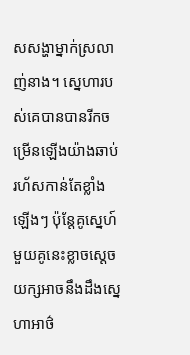សសង្ហាម្នាក់ស្រលាញ់នាង។ ស្នេហារបស់គេបានបានរីកចម្រើនឡើងយ៉ាងឆាប់រហ័សកាន់តែខ្លាំងឡើងៗ ប៉ុន្តែគូស្នេហ៍មួយគូនេះខ្លាចស្ដេចយក្សអាចនឹងដឹងស្នេហាអាថ៌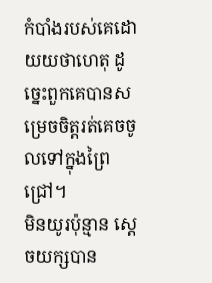កំបាំងរបស់គេដោយយថាហេតុ ដូច្នេះពួកគេបានសម្រេចចិត្តរត់គេចចូលទៅក្នុងព្រៃជ្រៅ។
មិនយូរប៉ុន្មាន ស្ដេចយក្សបាន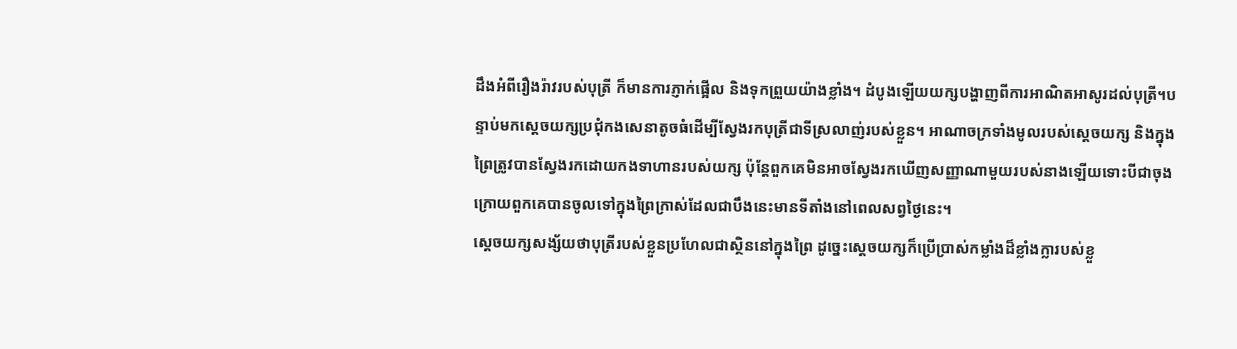ដឹងអំពីរឿងរ៉ាវរបស់បុត្រី ក៏មានការភ្ញាក់ផ្អើល និងទុកព្រួយយ៉ាងខ្លាំង។ ដំបូងឡើយយក្សបង្ហាញពីការអាណិតអាសូរដល់បុត្រី។បន្ទាប់មកស្ដេចយក្សប្រជុំកងសេនាតូចធំដើម្បីស្វែងរកបុត្រីជាទីស្រលាញ់របស់ខ្លួន។ អាណាចក្រទាំងមូលរបស់ស្ដេចយក្ស និងក្នុងព្រៃត្រូវបានស្វែងរកដោយកងទាហានរបស់យក្ស ប៉ុន្តែពួកគេមិនអាចស្វែងរកឃើញសញ្ញាណាមួយរបស់នាងឡើយទោះបីជាចុងក្រោយពួកគេបានចូលទៅក្នុងព្រៃក្រាស់ដែលជាបឹងនេះមានទីតាំងនៅពេលសព្វថ្ងៃនេះ។
ស្ដេចយក្សសង្ស័យថាបុត្រីរបស់ខ្លួនប្រហែលជាស្ថិននៅក្នុងព្រៃ ដូច្នេះស្ដេចយក្សក៏ប្រើប្រាស់កម្លាំងដ៏ខ្លាំងក្លារបស់ខ្លួ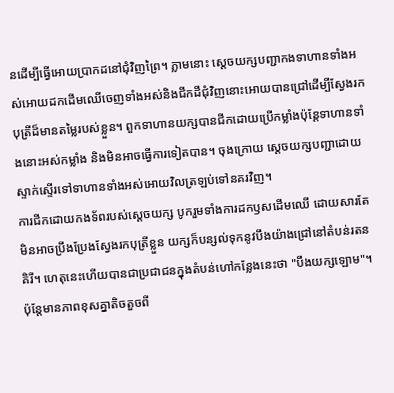នដើម្បីធ្វើអោយប្រាកដនៅជុំវិញព្រៃ។ ភ្លាមនោះ ស្ដេចយក្សបញ្ជាកងទាហានទាំងអស់អោយដកដើមឈើចេញទាំងអស់និងជីកដីជុំវិញនោះអោយបានជ្រៅដើម្បីស្វែងរកបុត្រីដ៏មានតម្លៃរបស់ខ្លួន។ ពួកទាហានយក្សបានជីកដោយប្រើកម្លាំងប៉ុន្តែទាហានទាំងនោះអស់កម្លាំង និងមិនអាចធ្វើការទៀតបាន។ ចុងក្រោយ ស្ដេចយក្សបញ្ជាដោយស្ទាក់ស្ទើរទៅទាហានទាំងអស់អោយវិលត្រឡប់ទៅនគរវិញ។
ការជីកដោយកងទ័ពរបស់ស្ដេចយក្ស បូករួមទាំងការដកឫសដើមឈើ ដោយសារតែមិនអាចប្រឹងប្រែងស្វែងរកបុត្រីខ្លួន យក្សក៏បន្សល់ទុកនូវបឹងយ៉ាងជ្រៅនៅតំបន់រតនគិរី។ ហេតុនេះហើយបានជាប្រជាជនក្នុងតំបន់ហៅកន្លែងនេះថា "បឹងយក្សឡោម"។
ប៉ុន្តែមានភាពខុសគ្នាតិចតួចពី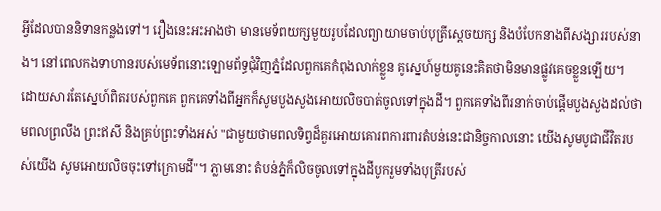អ្វីដែលបាននិទានកន្លងទៅ។ រឿងនេះអះអាងថា មានមេទ័ពយក្សមួយរូបដែលព្យាយាមចាប់បុត្រីស្ដេចយក្ស និងបំបែកនាងពីសង្សាររបស់នាង។ នៅពេលកងទាហានរបស់មេទ័ពនោះឡោមព័ទ្ធជុំវិញភ្នំដែលពួកគេកំពុងលាក់ខ្លួន គូស្នេហ៍មួយគូនេះគិតថាមិនមានផ្លូវគេចខ្លួនឡើយ។
ដោយសារតែស្នេហ៍ពិតរបស់ពួកគេ ពួកគេទាំងពីអ្នកក៏សូមបួងសួងអោយលិចបាត់ចូលទៅក្នុងដី។ ពួកគេទាំងពីរនាក់ចាប់ផ្ដើមបួងសួងដល់ថាមពលព្រលឹង ព្រះឥសី និងគ្រប់ព្រះទាំងអស់ "ជាមួយថាមពលទិព្វដ៏គួរអោយគោរពការពារតំបន់នេះជានិច្ចកាលនោះ យើងសូមបូជាជីវិតរបស់យើង សូមអោយលិចចុះទៅក្រោមដី"។ ភ្លាមនោះ តំបន់ភ្នំក៏លិចចូលទៅក្នុងដីបូករួមទាំងបុត្រីរបស់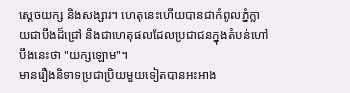ស្ដេចយក្ស និងសង្សារ។ ហេតុនេះហើយបានជាកំពូលភ្នំក្លាយជាបឹងដ៏ជ្រៅ និងជាហេតុផលដែលប្រជាជនក្នុងតំបន់ហៅបឹងនេះថា "យក្សឡោម"។
មានរឿងនិទាទប្រជាប្រិយមួយទៀតបានអះអាង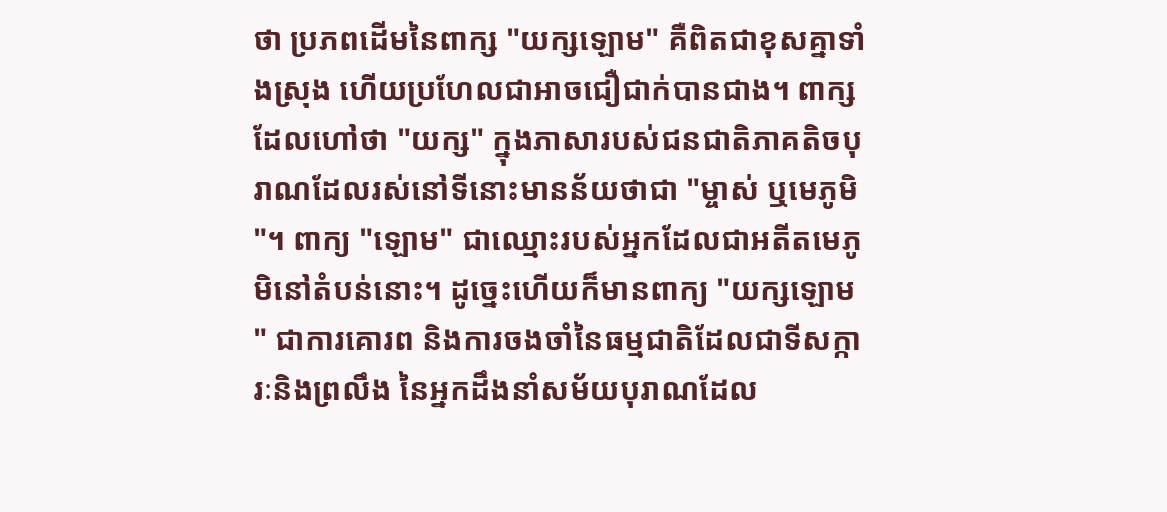ថា ប្រភពដើមនៃពាក្ស "យក្សឡោម" គឺពិតជាខុសគ្នាទាំងស្រុង ហើយប្រហែលជាអាចជឿជាក់បានជាង។ ពាក្សដែលហៅថា "យក្ស" ក្នុងភាសារបស់ជនជាតិភាគតិចបុរាណដែលរស់នៅទីនោះមានន័យថាជា "ម្ចាស់ ឬមេភូមិ"។ ពាក្យ "ឡោម" ជាឈ្មោះរបស់អ្នកដែលជាអតីតមេភូមិនៅតំបន់នោះ។ ដូច្នេះហើយក៏មានពាក្យ "យក្សឡោម" ជាការគោរព និងការចងចាំនៃធម្មជាតិដែលជាទីសក្ការៈនិងព្រលឹង នៃអ្នកដឹងនាំសម័យបុរាណដែល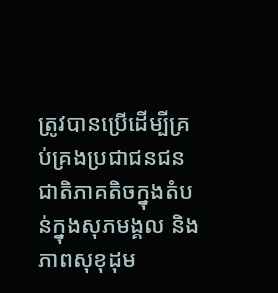ត្រូវបានប្រើដើម្បីគ្រប់គ្រងប្រជាជនជនជាតិភាគតិចក្នុងតំបន់ក្នុងសុភមង្គល និងភាពសុខុដុម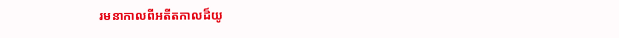រមនាកាលពីអតីតកាលដ៏យូ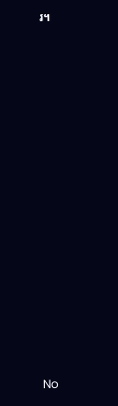រ។
















No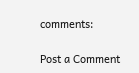comments:

Post a Comment